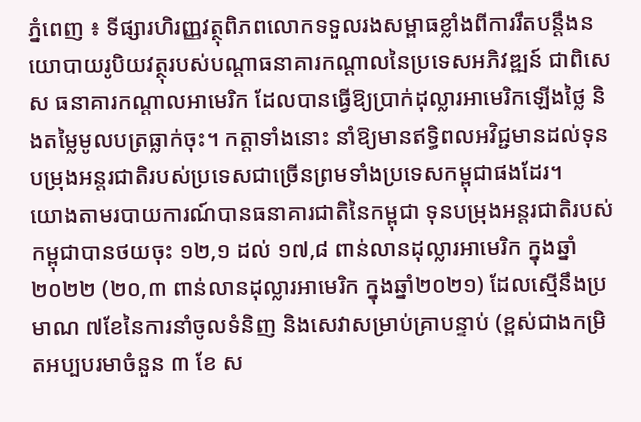ភ្នំពេញ ៖ ទីផ្សារហិរញ្ញវត្ថុពិភពលោកទទួលរងសម្ពាធខ្លាំងពីការរឹតបន្តឹងនយោបាយរូបិយវត្ថុរបស់បណ្តាធនាគារកណ្ដាលនៃប្រទេសអភិវឌ្ឍន៍ ជាពិសេស ធនាគារកណ្តាលអាមេរិក ដែលបានធ្វើឱ្យប្រាក់ដុល្លារអាមេរិកឡើងថ្លៃ និងតម្លៃមូលបត្រធ្លាក់ចុះ។ កត្តាទាំងនោះ នាំឱ្យមានឥទ្ធិពលអវិជ្ជមានដល់ទុនបម្រុងអន្តរជាតិរបស់ប្រទេសជាច្រើនព្រមទាំងប្រទេសកម្ពុជាផងដែរ។
យោងតាមរបាយការណ៍បានធនាគារជាតិនៃកម្ពុជា ទុនបម្រុងអន្តរជាតិរបស់កម្ពុជាបានថយចុះ ១២,១ ដល់ ១៧,៨ ពាន់លានដុល្លារអាមេរិក ក្នុងឆ្នាំ ២០២២ (២០,៣ ពាន់លានដុល្លារអាមេរិក ក្នុងឆ្នាំ២០២១) ដែលស្មើនឹងប្រមាណ ៧ខែនៃការនាំចូលទំនិញ និងសេវាសម្រាប់គ្រាបន្ទាប់ (ខ្ពស់ជាងកម្រិតអប្បបរមាចំនួន ៣ ខែ ស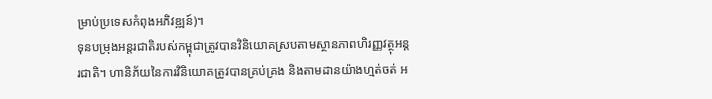ម្រាប់ប្រទេសកំពុងអភិវឌ្ឍន៍)។
ទុនបម្រុងអន្តរជាតិរបស់កម្ពុជាត្រូវបានវិនិយោគស្របតាមស្ថានភាពហិរញ្ញវត្ថុអន្តរជាតិ។ ហានិភ័យនៃការវិនិយោគត្រូវបានគ្រប់គ្រង និងតាមដានយ៉ាងហ្មត់ចត់ អ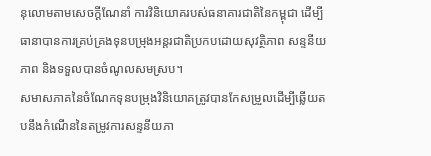នុលោមតាមសេចក្ដីណែនាំ ការវិនិយោគរបស់ធនាគារជាតិនៃកម្ពុជា ដើម្បីធានាបានការគ្រប់គ្រងទុនបម្រុងអន្តរជាតិប្រកបដោយសុវត្ថិភាព សន្ទនីយភាព និងទទួលបានចំណូលសមស្រប។
សមាសភាគនៃចំណែកទុនបម្រុងវិនិយោគត្រូវបានកែសម្រួលដើម្បីឆ្លើយតបនឹងកំណើននៃតម្រូវការសន្ទនីយភា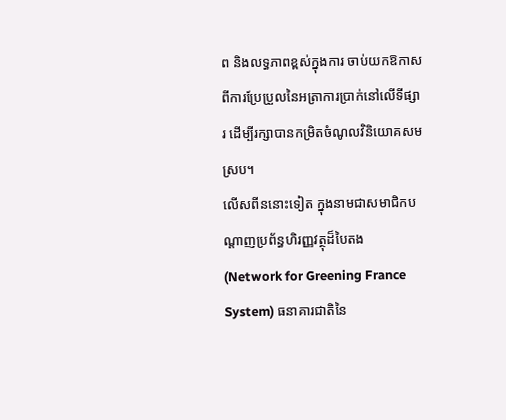ព និងលទ្ធភាពខ្ពស់ក្នុងការ ចាប់យកឱកាសពីការប្រែប្រួលនៃអត្រាការប្រាក់នៅលើទីផ្សារ ដើម្បីរក្សាបានកម្រិតចំណូលវិនិយោគសមស្រប។
លើសពីននោះទៀត ក្នុងនាមជាសមាជិកបណ្តាញប្រព័ន្ធហិរញ្ញវត្ថុដ៏បៃតង (Network for Greening France System) ធនាគារជាតិនៃ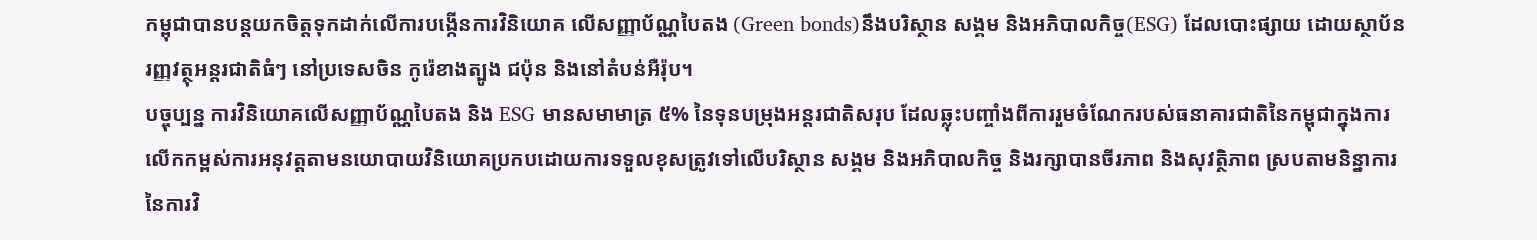កម្ពុជាបានបន្តយកចិត្តទុកដាក់លើការបង្កើនការវិនិយោគ លើសញ្ញាប័ណ្ណបៃតង (Green bonds)នឹងបរិស្ថាន សង្គម និងអភិបាលកិច្ច(ESG) ដែលបោះផ្សាយ ដោយស្ថាប័នរញ្ញវត្ថុអន្តរជាតិធំៗ នៅប្រទេសចិន កូរ៉េខាងត្បូង ជប៉ុន និងនៅតំបន់អឺរ៉ុប។
បច្ចុប្បន្ន ការវិនិយោគលើសញ្ញាប័ណ្ណបៃតង និង ESG មានសមាមាត្រ ៥% នៃទុនបម្រុងអន្ដរជាតិសរុប ដែលឆ្លុះបញ្ចាំងពីការរួមចំណែករបស់ធនាគារជាតិនៃកម្ពុជាក្នុងការលើកកម្ពស់ការអនុវត្តតាមនយោបាយវិនិយោគប្រកបដោយការទទួលខុសត្រូវទៅលើបរិស្ថាន សង្គម និងអភិបាលកិច្ច និងរក្សាបានចីរភាព និងសុវត្ថិភាព ស្របតាមនិន្នាការនៃការវិ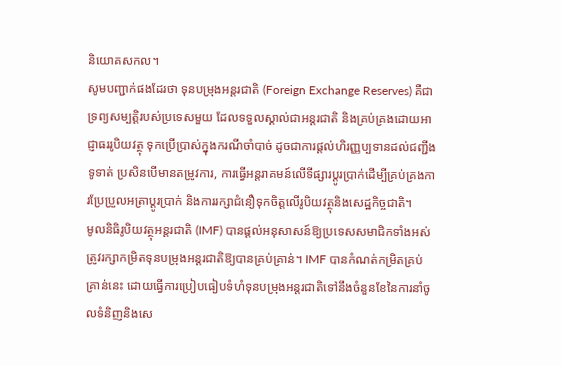និយោគសកល។
សូមបញ្ជាក់ផងដែរថា ទុនបម្រុងអន្តរជាតិ (Foreign Exchange Reserves) គឺជាទ្រព្យសម្បត្តិរបស់ប្រទេសមួយ ដែលទទួលស្គាល់ជាអន្តរជាតិ និងគ្រប់គ្រងដោយអាជ្ញាធររូបិយវត្ថុ ទុកប្រើប្រាស់ក្នុងករណីចាំបាច់ ដូចជាការផ្តល់ហិរញ្ញប្បទានដល់ជញ្ជីងទូទាត់ ប្រសិនបើមានតម្រូវការ, ការធ្វើអន្តរាគមន៍លើទីផ្សារប្តូរប្រាក់ដើម្បីគ្រប់គ្រងការប្រែប្រួលអត្រាប្តូរប្រាក់ និងការរក្សាជំនឿទុកចិត្តលើរូបិយវត្ថុនិងសេដ្ឋកិច្ចជាតិ។
មូលនិធិរូបិយវត្ថុអន្តរជាតិ (IMF) បានផ្តល់អនុសាសន៍ឱ្យប្រទេសសមាជិកទាំងអស់ ត្រូវរក្សាកម្រិតទុនបម្រុងអន្តរជាតិឱ្យបានគ្រប់គ្រាន់។ IMF បានកំណត់កម្រិតគ្រប់គ្រាន់នេះ ដោយធ្វើការប្រៀបធៀបទំហំទុនបម្រុងអន្តរជាតិទៅនឹងចំនួនខែនៃការនាំចូលទំនិញនិងសេ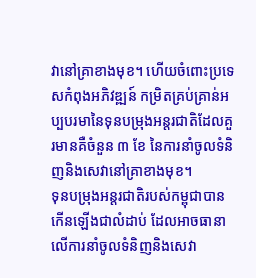វានៅគ្រាខាងមុខ។ ហើយចំពោះប្រទេសកំពុងអភិវឌ្ឍន៍ កម្រិតគ្រប់គ្រាន់អប្បបរមានៃទុនបម្រុងអន្តរជាតិដែលគួរមានគឺចំនួន ៣ ខែ នៃការនាំចូលទំនិញនិងសេវានៅគ្រាខាងមុខ។
ទុនបម្រុងអន្តរជាតិរបស់កម្ពុជាបានកើនឡើងជាលំដាប់ ដែលអាចធានាលើការនាំចូលទំនិញនិងសេវា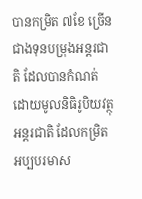បានកម្រិត ៧ខែ ច្រើនជាងទុនបម្រុងអន្តរជាតិ ដែលបានកំណត់ដោយមូលនិធិរូបិយវត្ថុអន្តរជាតិ ដែលកម្រិតអប្បបរមាស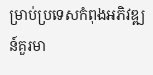ម្រាប់ប្រទេសកំពុងអភិវឌ្ឍន៍គួរមា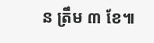ន ត្រឹម ៣ ខែ៕